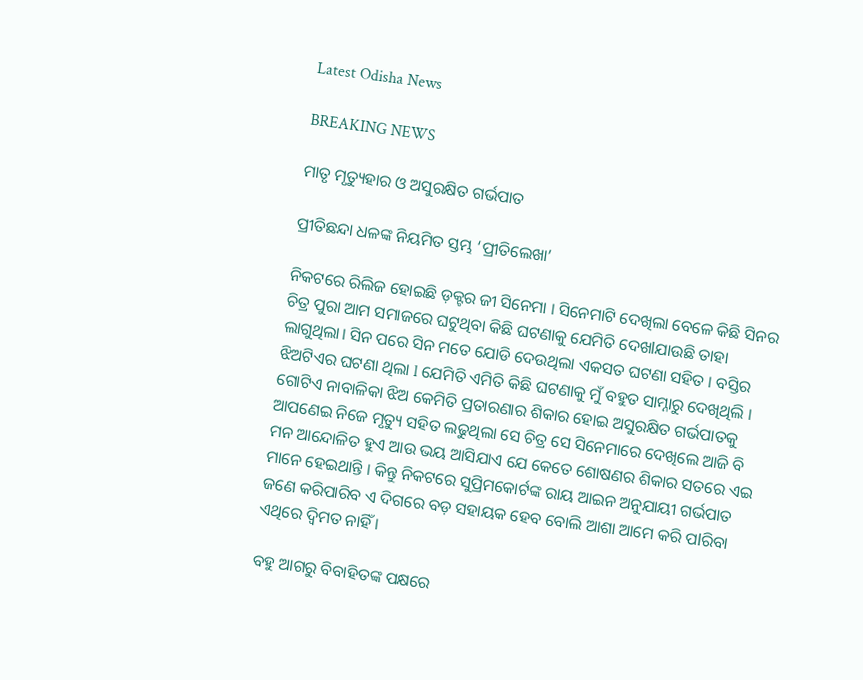Latest Odisha News

BREAKING NEWS

ମାତୃ ମୃତ୍ୟୁହାର ଓ ଅସୁରକ୍ଷିତ ଗର୍ଭପାତ

ପ୍ରୀତିଛନ୍ଦା ଧଳଙ୍କ ନିୟମିତ ସ୍ତମ୍ଭ ‘ପ୍ରୀତିଲେଖା’

ନିକଟରେ ରିଲିଜ ହୋଇଛି ଡ଼କ୍ଟର ଜୀ ସିନେମା । ସିନେମାଟି ଦେଖିଲା ବେଳେ କିଛି ସିନର ଚିତ୍ର ପୁରା ଆମ ସମାଜରେ ଘଟୁଥିବା କିଛି ଘଟଣାକୁ ଯେମିତି ଦେଖlଯାଉଛି ତାହା ଲାଗୁଥିଲା। ସିନ ପରେ ସିନ ମତେ ଯୋଡି ଦେଉଥିଲା ଏକସତ ଘଟଣା ସହିତ । ବସ୍ତିର ଝିଅଟିଏର ଘଟଣା ଥିଲା l ଯେମିତି ଏମିତି କିଛି ଘଟଣାକୁ ମୁଁ ବହୁତ ସାମ୍ନାରୁ ଦେଖିଥିଲି । ଗୋଟିଏ ନାବାଳିକା ଝିଅ କେମିତି ପ୍ରତାରଣାର ଶିକାର ହୋଇ ଅସୁରକ୍ଷିତ ଗର୍ଭପାତକୁ ଆପଣେଇ ନିଜେ ମୃତ୍ୟୁ ସହିତ ଲଢୁଥିଲା ସେ ଚିତ୍ର ସେ ସିନେମାରେ ଦେଖିଲେ ଆଜି ବି ମନ ଆନ୍ଦୋଳିତ ହୁଏ ଆଉ ଭୟ ଆସିଯାଏ ଯେ କେତେ ଶୋଷଣର ଶିକାର ସତରେ ଏଇ ମାନେ ହେଇଥାନ୍ତି । କିନ୍ତୁ ନିକଟରେ ସୁପ୍ରିମକୋର୍ଟଙ୍କ ରାୟ ଆଇନ ଅନୁଯାୟୀ ଗର୍ଭପାତ ଜଣେ କରିପାରିବ ଏ ଦିଗରେ ବଡ଼ ସହାୟକ ହେବ ବୋଲି ଆଶା ଆମେ କରି ପlରିବା ଏଥିରେ ଦ୍ୱିମତ ନାହିଁ ।

ବହୁ ଆଗରୁ ବିବାହିତଙ୍କ ପକ୍ଷରେ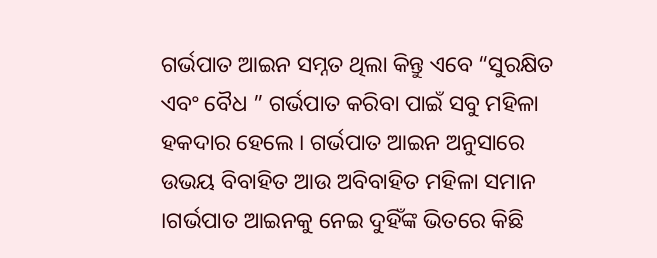ଗର୍ଭପାତ ଆଇନ ସମ୍ନତ ଥିଲା କିନ୍ତୁ ଏବେ “ସୁରକ୍ଷିତ ଏବଂ ବୈଧ ” ଗର୍ଭପାତ କରିବା ପାଇଁ ସବୁ ମହିଳା ହକଦାର ହେଲେ । ଗର୍ଭପାତ ଆଇନ ଅନୁସାରେ ଉଭୟ ବିବାହିତ ଆଉ ଅବିବାହିତ ମହିଳା ସମାନ ।ଗର୍ଭପାତ ଆଇନକୁ ନେଇ ଦୁହିଁଙ୍କ ଭିତରେ କିଛି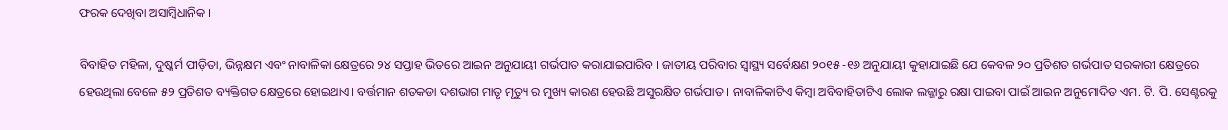ଫରକ ଦେଖିବା ଅସାମ୍ବିଧାନିକ ।

ବିବାହିତ ମହିଳା, ଦୁଷ୍କର୍ମ ପୀଡ଼ିତା, ଭିନ୍ନକ୍ଷମ ଏବଂ ନାବାଳିକା କ୍ଷେତ୍ରରେ ୨୪ ସପ୍ତାହ ଭିତରେ ଆଇନ ଅନୁଯାୟୀ ଗର୍ଭପାତ କରାଯାଇପାରିବ । ଜାତୀୟ ପରିବାର ସ୍ୱାସ୍ଥ୍ୟ ସର୍ବେକ୍ଷଣ ୨୦୧୫ -୧୬ ଅନୁଯାୟୀ କୁହାଯାଇଛି ଯେ କେବଳ ୨୦ ପ୍ରତିଶତ ଗର୍ଭପାତ ସରକାରୀ କ୍ଷେତ୍ରରେ ହେଉଥିଲା ବେଳେ ୫୨ ପ୍ରତିଶତ ବ୍ୟକ୍ତିଗତ କ୍ଷେତ୍ରରେ ହୋଇଥାଏ। ବର୍ତ୍ତମାନ ଶତକଡା ଦଶଭାଗ ମାତୃ ମୃତ୍ୟୁ ର ମୁଖ୍ୟ କାରଣ ହେଉଛି ଅସୁରକ୍ଷିତ ଗର୍ଭପାତ । ନାବାଳିକାଟିଏ କିମ୍ୱା ଅବିବାହିତାଟିଏ ଲୋକ ଲଜ୍ଜାରୁ ରକ୍ଷା ପାଇବା ପାଇଁ ଆଇନ ଅନୁମୋଦିତ ଏମ. ଟି. ପି. ସେଣ୍ଟରକୁ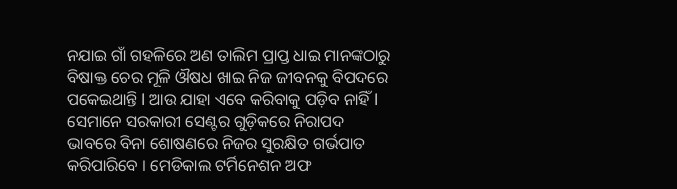ନଯାଇ ଗାଁ ଗହଳିରେ ଅଣ ତାଲିମ ପ୍ରାପ୍ତ ଧାଇ ମାନଙ୍କଠାରୁ ବିଷାକ୍ତ ଚେର ମୂଳି ଔଷଧ ଖାଇ ନିଜ ଜୀବନକୁ ବିପଦରେ ପକେଇଥାନ୍ତି l ଆଉ ଯାହା ଏବେ କରିବାକୁ ପଡ଼ିବ ନାହିଁ l ସେମାନେ ସରକାରୀ ସେଣ୍ଟର ଗୁଡ଼ିକରେ ନିରାପଦ ଭାବରେ ବିନା ଶୋଷଣରେ ନିଜର ସୁରକ୍ଷିତ ଗର୍ଭପାତ କରିପାରିବେ । ମେଡିକାଲ ଟର୍ମିନେଶନ ଅଫ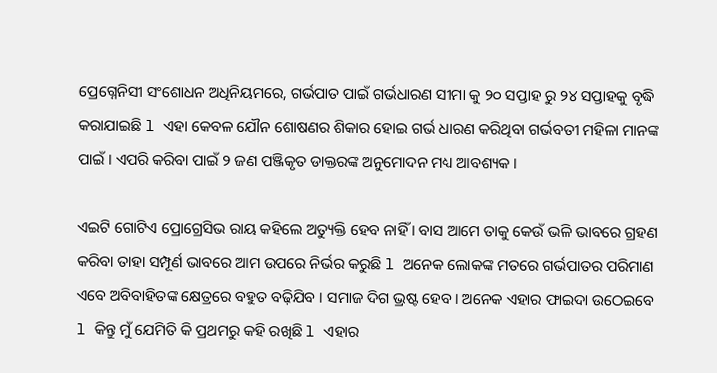ପ୍ରେଗ୍ନେନିସୀ ସଂଶୋଧନ ଅଧିନିୟମରେ, ଗର୍ଭପାତ ପାଇଁ ଗର୍ଭଧାରଣ ସୀମା କୁ ୨୦ ସପ୍ତାହ ରୁ ୨୪ ସପ୍ତାହକୁ ବୃଦ୍ଧି କରାଯାଇଛି l ଏହା କେବଳ ଯୌନ ଶୋଷଣର ଶିକାର ହୋଇ ଗର୍ଭ ଧାରଣ କରିଥିବା ଗର୍ଭବତୀ ମହିଳା ମାନଙ୍କ ପାଇଁ । ଏପରି କରିବା ପାଇଁ ୨ ଜଣ ପଞ୍ଜିକୃତ ଡାକ୍ତରଙ୍କ ଅନୁମୋଦନ ମଧ୍ୟ ଆବଶ୍ୟକ ।

ଏଇଟି ଗୋଟିଏ ପ୍ରୋଗ୍ରେସିଭ ରାୟ କହିଲେ ଅତ୍ୟୁକ୍ତି ହେବ ନାହିଁ । ବାସ ଆମେ ତାକୁ କେଉଁ ଭଳି ଭାବରେ ଗ୍ରହଣ କରିବା ତାହା ସମ୍ପୂର୍ଣ ଭାବରେ ଆମ ଉପରେ ନିର୍ଭର କରୁଛି l ଅନେକ ଲୋକଙ୍କ ମତରେ ଗର୍ଭପାତର ପରିମାଣ ଏବେ ଅବିବାହିତଙ୍କ କ୍ଷେତ୍ରରେ ବହୁତ ବଢ଼ିଯିବ । ସମାଜ ଦିଗ ଭ୍ରଷ୍ଟ ହେବ। ଅନେକ ଏହାର ଫାଇଦା ଉଠେଇବେ l କିନ୍ତୁ ମୁଁ ଯେମିତି କି ପ୍ରଥମରୁ କହି ରଖିଛି l ଏହାର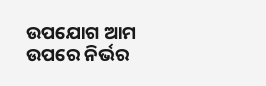ଉପଯୋଗ ଆମ ଉପରେ ନିର୍ଭର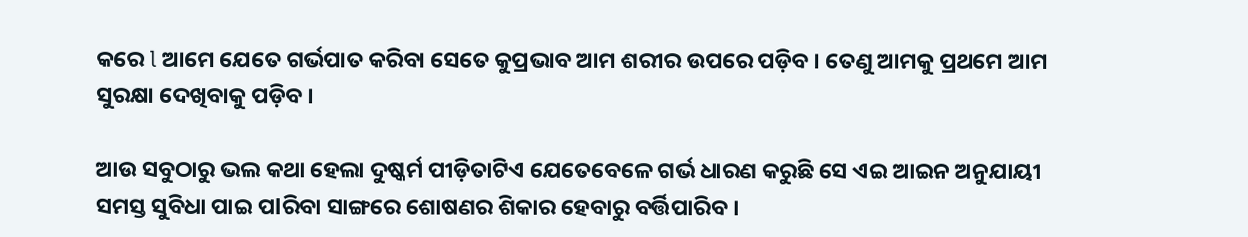କରେ l ଆମେ ଯେତେ ଗର୍ଭପାତ କରିବା ସେତେ କୁପ୍ରଭାବ ଆମ ଶରୀର ଉପରେ ପଡ଼ିବ । ତେଣୁ ଆମକୁ ପ୍ରଥମେ ଆମ ସୁରକ୍ଷା ଦେଖିବାକୁ ପଡ଼ିବ ।

ଆଉ ସବୁଠାରୁ ଭଲ କଥା ହେଲା ଦୁଷ୍କର୍ମ ପୀଡ଼ିତାଟିଏ ଯେତେବେଳେ ଗର୍ଭ ଧାରଣ କରୁଛି ସେ ଏଇ ଆଇନ ଅନୁଯାୟୀ ସମସ୍ତ ସୁବିଧା ପାଇ ପlରିବା ସାଙ୍ଗରେ ଶୋଷଣର ଶିକାର ହେବାରୁ ବର୍ତ୍ତିପାରିବ ।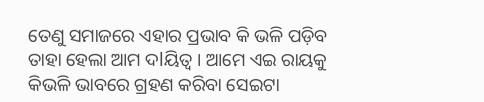ତେଣୁ ସମାଜରେ ଏହାର ପ୍ରଭାବ କି ଭଳି ପଡ଼ିବ ତାହା ହେଲା ଆମ ଦlୟିତ୍ୱ । ଆମେ ଏଇ ରାୟକୁ କିଭଳି ଭାବରେ ଗ୍ରହଣ କରିବା ସେଇଟା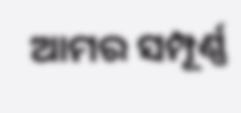ଆମର ସମ୍ପୂର୍ଣ୍ଣ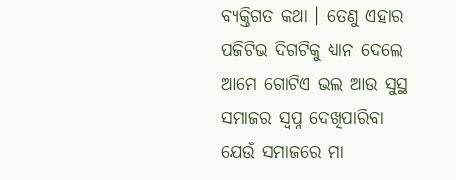ବ୍ୟକ୍ତିଗତ କଥା । ତେଣୁ ଏହାର ପଜିଟିଭ ଦିଗଟିକୁ ଧ୍ୟାନ ଦେଲେ ଆମେ ଗୋଟିଏ ଭଲ ଆଉ ସୁସ୍ଥ ସମାଜର ସ୍ବପ୍ନ ଦେଖିପାରିବା ଯେଉଁ ସମାଜରେ ମା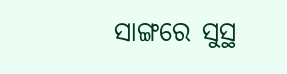ସାଙ୍ଗରେ ସୁସ୍ଥ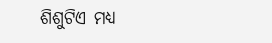ଶିଶୁଟିଏ ମଧ୍ୟ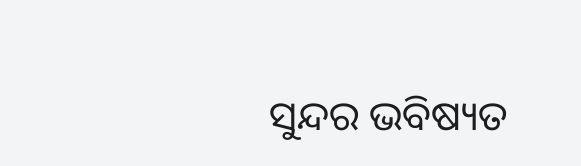ସୁନ୍ଦର ଭବିଷ୍ୟତ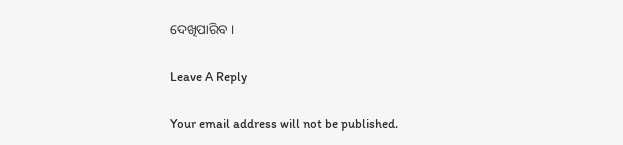ଦେଖିପାରିବ ।

Leave A Reply

Your email address will not be published.